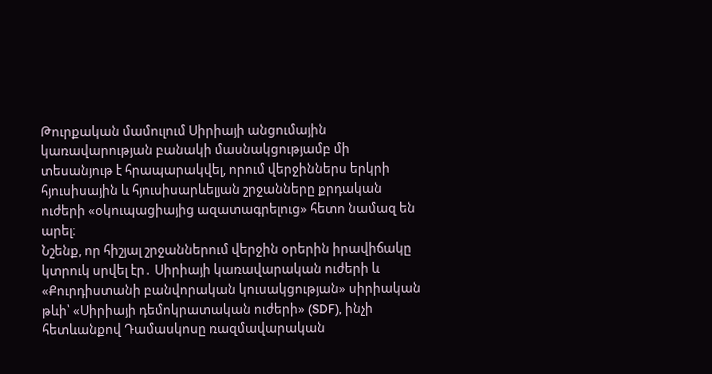Թուրքական մամուլում Սիրիայի անցումային կառավարության բանակի մասնակցությամբ մի
տեսանյութ է հրապարակվել, որում վերջիններս երկրի հյուսիսային և հյուսիսարևելյան շրջանները քրդական ուժերի «օկուպացիայից ազատագրելուց» հետո նամազ են արել։
Նշենք, որ հիշյալ շրջաններում վերջին օրերին իրավիճակը կտրուկ սրվել էր․ Սիրիայի կառավարական ուժերի և «Քուրդիստանի բանվորական կուսակցության» սիրիական թևի՝ «Սիրիայի դեմոկրատական ուժերի» (SDF), ինչի հետևանքով Դամասկոսը ռազմավարական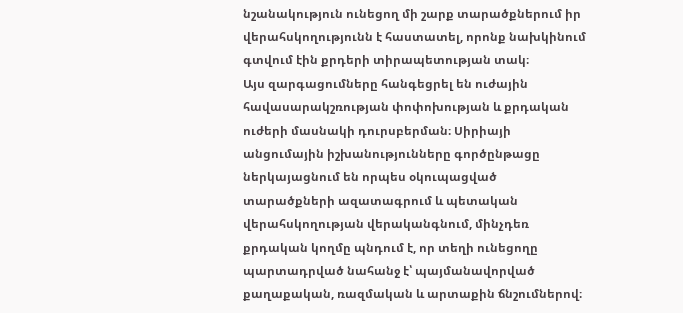նշանակություն ունեցող մի շարք տարածքներում իր վերահսկողությունն է հաստատել, որոնք նախկինում գտվում էին քրդերի տիրապետության տակ։
Այս զարգացումները հանգեցրել են ուժային հավասարակշռության փոփոխության և քրդական ուժերի մասնակի դուրսբերման։ Սիրիայի անցումային իշխանությունները գործընթացը ներկայացնում են որպես օկուպացված տարածքների ազատագրում և պետական վերահսկողության վերականգնում, մինչդեռ քրդական կողմը պնդում է, որ տեղի ունեցողը պարտադրված նահանջ է՝ պայմանավորված քաղաքական, ռազմական և արտաքին ճնշումներով։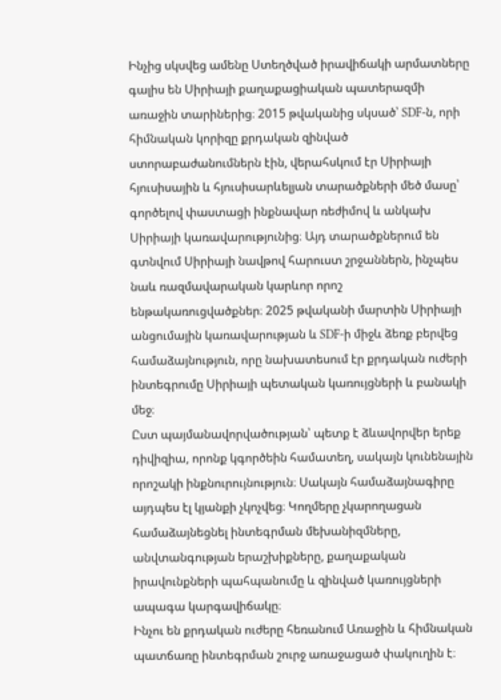Ինչից սկսվեց ամենը Ստեղծված իրավիճակի արմատները գալիս են Սիրիայի քաղաքացիական պատերազմի առաջին տարիներից։ 2015 թվականից սկսած՝ SDF-ն, որի հիմնական կորիզը քրդական զինված ստորաբաժանումներն էին, վերահսկում էր Սիրիայի հյուսիսային և հյուսիսարևելյան տարածքների մեծ մասը՝ գործելով փաստացի ինքնավար ռեժիմով և անկախ Սիրիայի կառավարությունից։ Այդ տարածքներում են գտնվում Սիրիայի նավթով հարուստ շրջաններն, ինչպես նաև ռազմավարական կարևոր որոշ ենթակառուցվածքներ։ 2025 թվականի մարտին Սիրիայի անցումային կառավարության և SDF-ի միջև ձեռք բերվեց համաձայնություն, որը նախատեսում էր քրդական ուժերի ինտեգրումը Սիրիայի պետական կառույցների և բանակի մեջ։
Ըստ պայմանավորվածության՝ պետք է ձևավորվեր երեք դիվիզիա, որոնք կգործեին համատեղ, սակայն կունենային որոշակի ինքնուրույնություն։ Սակայն համաձայնագիրը այդպես էլ կյանքի չկոչվեց։ Կողմերը չկարողացան համաձայնեցնել ինտեգրման մեխանիզմները, անվտանգության երաշխիքները, քաղաքական իրավունքների պահպանումը և զինված կառույցների ապագա կարգավիճակը։
Ինչու են քրդական ուժերը հեռանում Առաջին և հիմնական պատճառը ինտեգրման շուրջ առաջացած փակուղին է։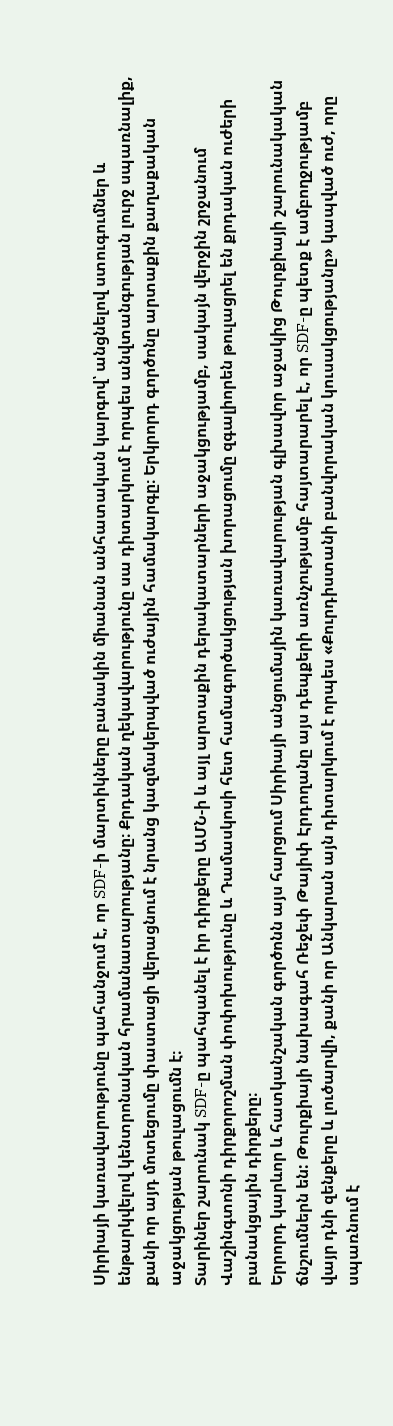Սիրիայի կառավարությունը պահանջում է, որ SDF-ի մարտիկները բանակին միանան անհատական կարգով՝ անցնելով ստուգումներ և ենթարկվելով կենտրոնական հրամանատարությանը։ Քրդական ղեկավարությունը սա դիտարկում է որպես անվտանգության լուրջ սպառնալիք, քանի որ այդ մոտեցումը փաստացի վերացնում է նրանց կազմակերպված ուժային համակարգը։ Երկրորդ գործոնը արտաքին քաղաքական աջակցության թուլացումն է։
Տարիներ շարունակ SDF-ը պահպանել է իր դիրքերը ԱՄՆ-ի և այլ արտաքին դերակատարների աջակցությամբ, սակայն վերջին շրջանում Վաշինգտոնի դիրքորոշման փոփոխությունը և Դամասկոսի հետ համագործակցության խորացումը զգալիորեն թուլացրել են քրդական ուժերի բանակցային դիրքերը։
Երրորդ կարևոր և հատկանշական գործոնն այս հարցում Սիրիայի անցումային կառավարության գլխավոր աջակից Թուրքիայի շարունակական ճնշումներն են: Թուրքիայի նախագահ Ռեջեփ Թայիփ Էրդողանը այս դեպքերի առնչությամբ հայտարարել է, որ SDF-ը պետք է ամբողջությամբ վայր դնի զենքերը և լուծարվի, քանի որ Անկարան այն դիտարկում է որպես «Քուրդիստանի բանվորական կուսակցությանը» կապված ուժ, որը սպառնում է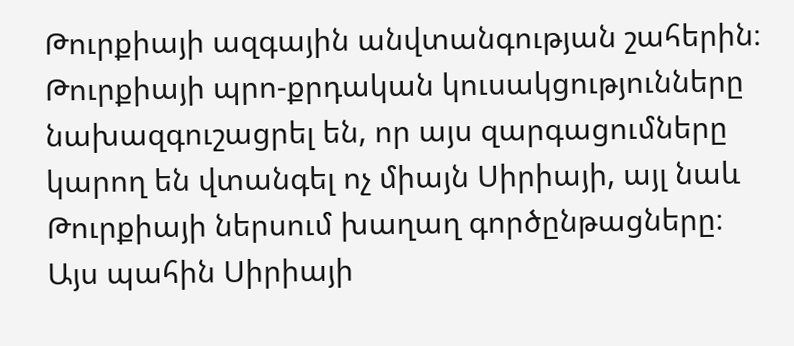Թուրքիայի ազգային անվտանգության շահերին։
Թուրքիայի պրո-քրդական կուսակցությունները նախազգուշացրել են, որ այս զարգացումները կարող են վտանգել ոչ միայն Սիրիայի, այլ նաև Թուրքիայի ներսում խաղաղ գործընթացները։
Այս պահին Սիրիայի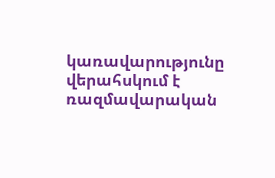կառավարությունը վերահսկում է ռազմավարական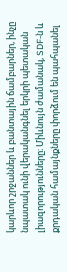կարևոր շրջաններ և բանտային ճամբարներ, ինչը նպատակ ունի վերականգնել երկրի պետական լիազորությունները։ Միևնույն ժամանակ, SDF-ն և քրդական համայնքները փորձում են պահպանել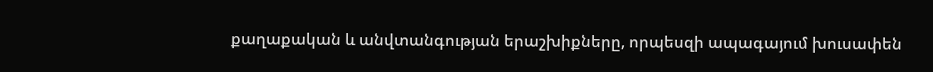քաղաքական և անվտանգության երաշխիքները, որպեսզի ապագայում խուսափեն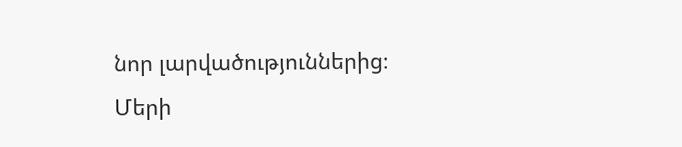նոր լարվածություններից։
Մերի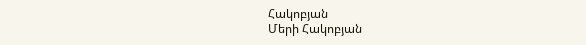Հակոբյան
Մերի Հակոբյան